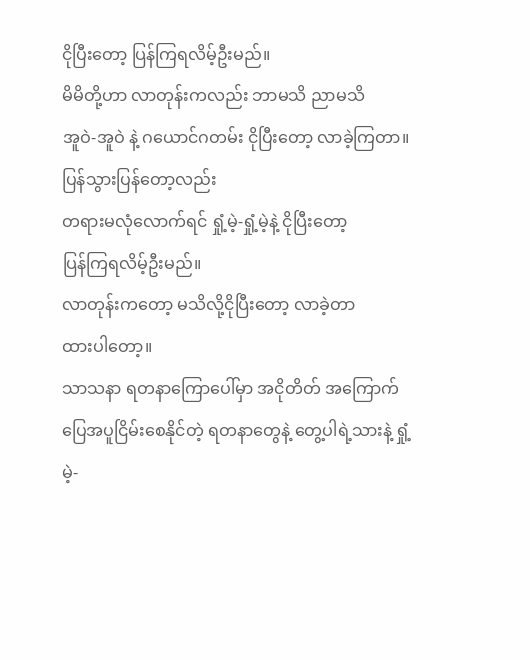ငိုပြီးတော့ ပြန်ကြရလိမ့်ဦးမည်။
မိမိတို့ဟာ လာတုန်းကလည်း ဘာမသိ ညာမသိ
အူဝဲ-အူဝဲ နဲ့ ဂယောင်ဂတမ်း ငိုပြီးတော့ လာခဲ့ကြတာ။
ပြန်သွားပြန်တော့လည်း
တရားမလုံလောက်ရင် ရှုံ့မဲ့-ရှုံ့မဲ့နဲ့ ငိုပြီးတော့
ပြန်ကြရလိမ့်ဦးမည်။
လာတုန်းကတော့ မသိလို့ငိုပြီးတော့ လာခဲ့တာ
ထားပါတော့။
သာသနာ ရတနာကြောပေါ်မှာ အငိုတိတ် အကြောက်ပြေအပူငြိမ်းစေနိုင်တဲ့ ရတနာတွေနဲ့ တွေ့ပါရဲ့သားနဲ့ ရှုံ့မဲ့-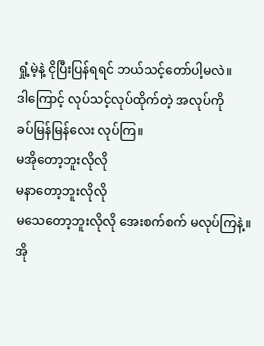ရှုံ့မဲ့နဲ့ ငိုပြီးပြန်ရရင် ဘယ်သင့်တော်ပါ့မလဲ။
ဒါကြောင့် လုပ်သင့်လုပ်ထိုက်တဲ့ အလုပ်ကို
ခပ်မြန်မြန်လေး လုပ်ကြ။
မအိုတော့ဘူးလိုလို
မနာတော့ဘူးလိုလို
မသေတော့ဘူးလိုလို အေးစက်စက် မလုပ်ကြနဲ့။
အို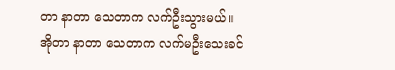တာ နာတာ သေတာက လက်ဦးသွားမယ်။
အိုတာ နာတာ သေတာက လက်မဦးသေးခင်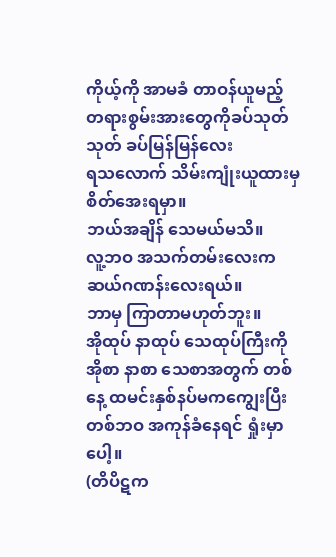ကိုယ့်ကို အာမခံ တာဝန်ယူမည့် တရားစွမ်းအားတွေကိုခပ်သုတ်သုတ် ခပ်မြန်မြန်လေး
ရသလောက် သိမ်းကျုံးယူထားမှ စိတ်အေးရမှာ။
ဘယ်အချိန် သေမယ်မသိ။
လူ့ဘဝ အသက်တမ်းလေးက ဆယ်ဂဏန်းလေးရယ်။
ဘာမှ ကြာတာမဟုတ်ဘူး။
အိုထုပ် နာထုပ် သေထုပ်ကြီးကို
အိုစာ နာစာ သေစာအတွက် တစ်နေ့ ထမင်းနှစ်နပ်မကကျွေးပြီး တစ်ဘဝ အကုန်ခံနေရင် ရှုံးမှာပေါ့။
(တိပိဋက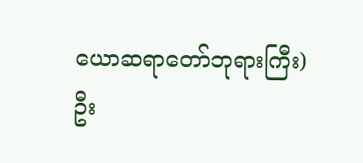ယောဆရာတော်ဘုရားကြီး)
ဦး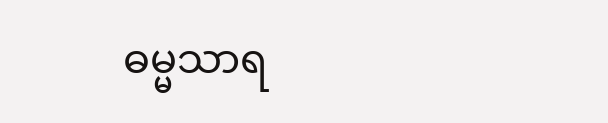ဓမ္မသာရ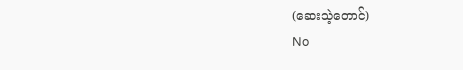(ဆေးသဲ့တောင်)
No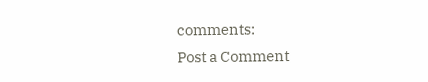comments:
Post a Comment